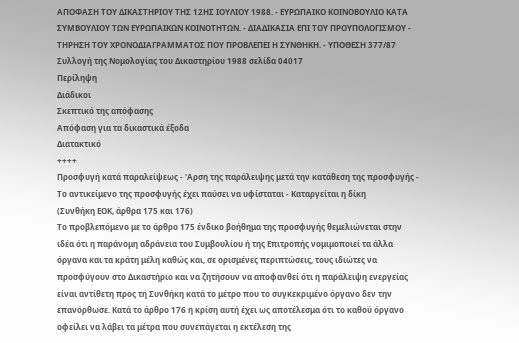ΑΠΟΦΑΣΗ ΤΟΥ ΔΙΚΑΣΤΗΡΙΟΥ ΤΗΣ 12ΗΣ ΙΟΥΛΙΟΥ 1988. - ΕΥΡΩΠΑΙΚΟ ΚΟΙΝΟΒΟΥΛΙΟ ΚΑΤΑ ΣΥΜΒΟΥΛΙΟΥ ΤΩΝ ΕΥΡΩΠΑΙΚΩΝ ΚΟΙΝΟΤΗΤΩΝ. - ΔΙΑΔΙΚΑΣΙΑ ΕΠΙ ΤΟΥ ΠΡΟΥΠΟΛΟΓΙΣΜΟΥ - ΤΗΡΗΣΗ ΤΟΥ ΧΡΟΝΟΔΙΑΓΡΑΜΜΑΤΟΣ ΠΟΥ ΠΡΟΒΛΕΠΕΙ Η ΣΥΝΘΗΚΗ. - ΥΠΟΘΕΣΗ 377/87
Συλλογή της Νομολογίας του Δικαστηρίου 1988 σελίδα 04017
Περίληψη
Διάδικοι
Σκεπτικό της απόφασης
Απόφαση για τα δικαστικά έξοδα
Διατακτικό
++++
Προσφυγή κατά παραλείψεως - 'Αρση της παράλειψης μετά την κατάθεση της προσφυγής - Το αντικείμενο της προσφυγής έχει παύσει να υφίσταται - Καταργείται η δίκη
(Συνθήκη ΕΟΚ, άρθρα 175 και 176)
Το προβλεπόμενο με το άρθρο 175 ένδικο βοήθημα της προσφυγής θεμελιώνεται στην ιδέα ότι η παράνομη αδράνεια του Συμβουλίου ή της Επιτροπής νομιμοποιεί τα άλλα όργανα και τα κράτη μέλη καθώς και, σε ορισμένες περιπτώσεις, τους ιδιώτες να προσφύγουν στο Δικαστήριο και να ζητήσουν να αποφανθεί ότι η παράλειψη ενεργείας είναι αντίθετη προς τη Συνθήκη κατά το μέτρο που το συγκεκριμένο όργανο δεν την επανόρθωσε. Κατά το άρθρο 176 η κρίση αυτή έχει ως αποτέλεσμα ότι το καθού όργανο οφείλει να λάβει τα μέτρα που συνεπάγεται η εκτέλεση της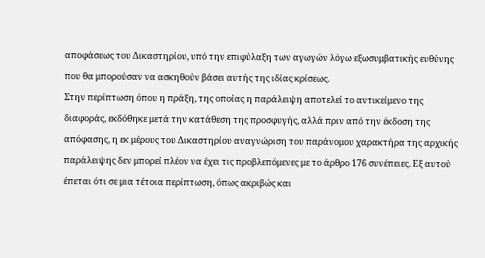αποφάσεως του Δικαστηρίου, υπό την επιφύλαξη των αγωγών λόγω εξωσυμβατικής ευθύνης που θα μπορούσαν να ασκηθούν βάσει αυτής της ιδίας κρίσεως.
Στην περίπτωση όπου η πράξη, της οποίας η παράλειψη αποτελεί το αντικείμενο της διαφοράς, εκδόθηκε μετά την κατάθεση της προσφυγής, αλλά πριν από την έκδοση της απόφασης, η εκ μέρους του Δικαστηρίου αναγνώριση του παράνομου χαρακτήρα της αρχικής παράλειψης δεν μπορεί πλέον να έχει τις προβλεπόμενες με το άρθρο 176 συνέπειες. Εξ αυτού έπεται ότι σε μια τέτοια περίπτωση, όπως ακριβώς και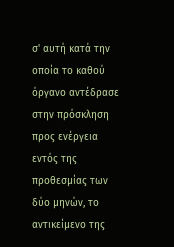σ' αυτή κατά την οποία το καθού όργανο αντέδρασε στην πρόσκληση προς ενέργεια εντός της προθεσμίας των δύο μηνών, το αντικείμενο της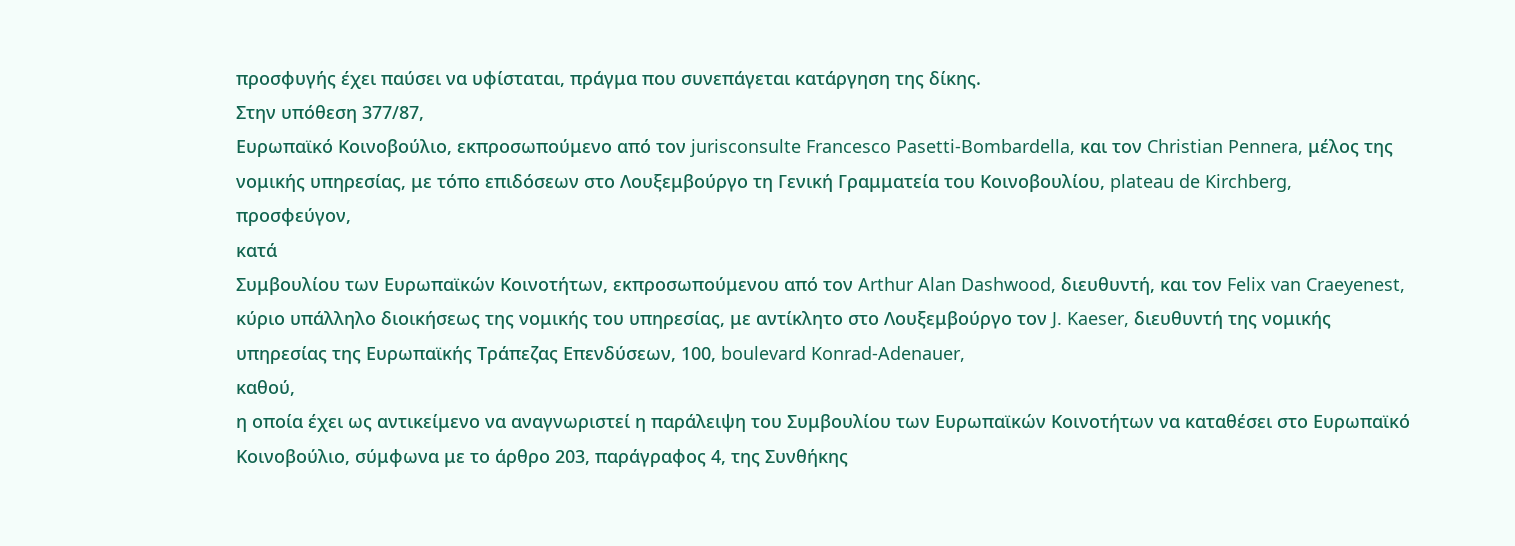προσφυγής έχει παύσει να υφίσταται, πράγμα που συνεπάγεται κατάργηση της δίκης.
Στην υπόθεση 377/87,
Ευρωπαϊκό Κοινοβούλιο, εκπροσωπούμενο από τον jurisconsulte Francesco Pasetti-Bombardella, και τον Christian Pennera, μέλος της νομικής υπηρεσίας, με τόπο επιδόσεων στο Λουξεμβούργο τη Γενική Γραμματεία του Κοινοβουλίου, plateau de Kirchberg,
προσφεύγον,
κατά
Συμβουλίου των Ευρωπαϊκών Κοινοτήτων, εκπροσωπούμενου από τον Arthur Alan Dashwood, διευθυντή, και τον Felix van Craeyenest, κύριο υπάλληλο διοικήσεως της νομικής του υπηρεσίας, με αντίκλητο στο Λουξεμβούργο τον J. Kaeser, διευθυντή της νομικής υπηρεσίας της Ευρωπαϊκής Τράπεζας Επενδύσεων, 100, boulevard Konrad-Adenauer,
καθού,
η οποία έχει ως αντικείμενο να αναγνωριστεί η παράλειψη του Συμβουλίου των Ευρωπαϊκών Κοινοτήτων να καταθέσει στο Ευρωπαϊκό Κοινοβούλιο, σύμφωνα με το άρθρο 203, παράγραφος 4, της Συνθήκης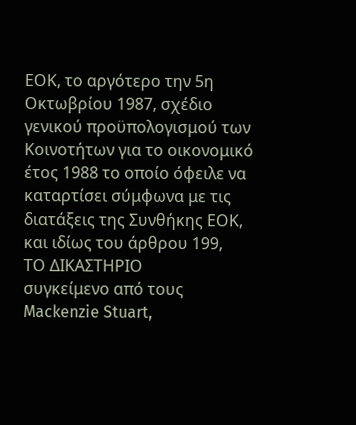ΕΟΚ, το αργότερο την 5η Οκτωβρίου 1987, σχέδιο γενικού προϋπολογισμού των Κοινοτήτων για το οικονομικό έτος 1988 το οποίο όφειλε να καταρτίσει σύμφωνα με τις διατάξεις της Συνθήκης ΕΟΚ, και ιδίως του άρθρου 199,
ΤΟ ΔΙΚΑΣΤΗΡΙΟ
συγκείμενο από τους Mackenzie Stuart,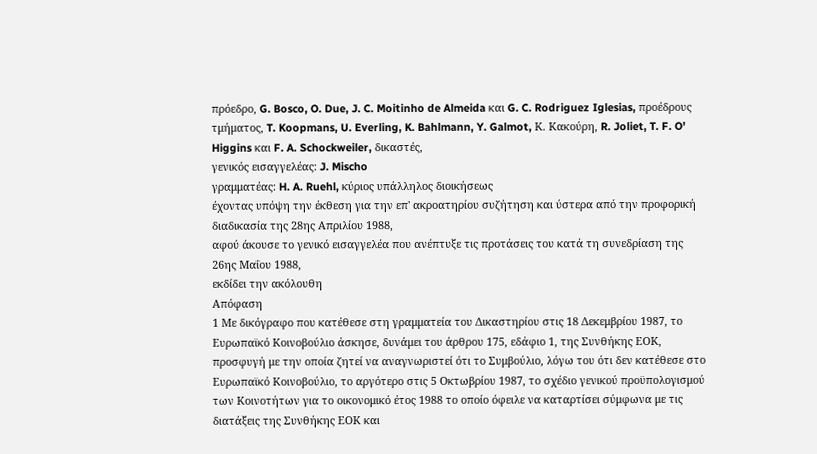πρόεδρο, G. Bosco, O. Due, J. C. Moitinho de Almeida και G. C. Rodriguez Iglesias, προέδρους τμήματος, T. Koopmans, U. Everling, K. Bahlmann, Y. Galmot, Κ. Κακούρη, R. Joliet, T. F. O' Higgins και F. A. Schockweiler, δικαστές,
γενικός εισαγγελέας: J. Mischo
γραμματέας: H. A. Ruehl, κύριος υπάλληλος διοικήσεως
έχοντας υπόψη την έκθεση για την επ' ακροατηρίου συζήτηση και ύστερα από την προφορική διαδικασία της 28ης Απριλίου 1988,
αφού άκουσε το γενικό εισαγγελέα που ανέπτυξε τις προτάσεις του κατά τη συνεδρίαση της 26ης Μαΐου 1988,
εκδίδει την ακόλουθη
Απόφαση
1 Με δικόγραφο που κατέθεσε στη γραμματεία του Δικαστηρίου στις 18 Δεκεμβρίου 1987, το Ευρωπαϊκό Κοινοβούλιο άσκησε, δυνάμει του άρθρου 175, εδάφιο 1, της Συνθήκης ΕΟΚ, προσφυγή με την οποία ζητεί να αναγνωριστεί ότι το Συμβούλιο, λόγω του ότι δεν κατέθεσε στο Ευρωπαϊκό Κοινοβούλιο, το αργότερο στις 5 Οκτωβρίου 1987, το σχέδιο γενικού προϋπολογισμού των Κοινοτήτων για το οικονομικό έτος 1988 το οποίο όφειλε να καταρτίσει σύμφωνα με τις διατάξεις της Συνθήκης ΕΟΚ και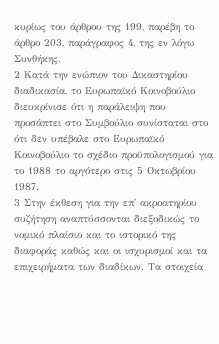κυρίως του άρθρου της 199, παρέβη το άρθρο 203, παράγραφος 4, της εν λόγω Συνθήκης.
2 Κατά την ενώπιον του Δικαστηρίου διαδικασία, το Ευρωπαϊκό Κοινοβούλιο διευκρίνισε ότι η παράλειψη που προσάπτει στο Συμβούλιο συνίσταται στο ότι δεν υπέβαλε στο Ευρωπαϊκό Κοινοβούλιο το σχέδιο προϋπολογισμού για το 1988 το αργότερο στις 5 Οκτωβρίου 1987.
3 Στην έκθεση για την επ' ακροατηρίου συζήτηση αναπτύσσονται διεξοδικώς το νομικό πλαίσιο και το ιστορικό της διαφοράς καθώς και οι ισχυρισμοί και τα επιχειρήματα των διαδίκων. Τα στοιχεία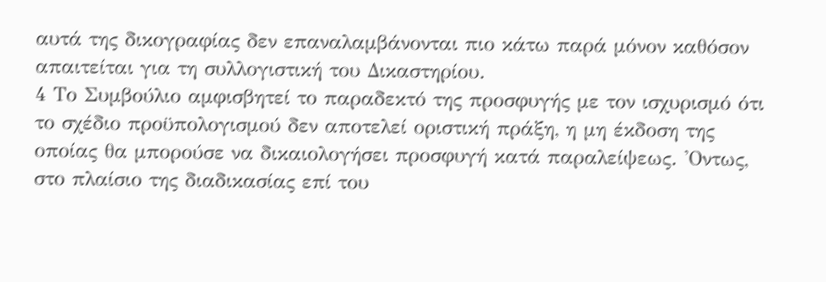αυτά της δικογραφίας δεν επαναλαμβάνονται πιο κάτω παρά μόνον καθόσον απαιτείται για τη συλλογιστική του Δικαστηρίου.
4 Το Συμβούλιο αμφισβητεί το παραδεκτό της προσφυγής με τον ισχυρισμό ότι το σχέδιο προϋπολογισμού δεν αποτελεί οριστική πράξη, η μη έκδοση της οποίας θα μπορούσε να δικαιολογήσει προσφυγή κατά παραλείψεως. 'Οντως, στο πλαίσιο της διαδικασίας επί του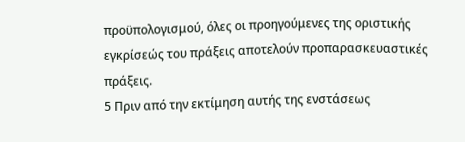προϋπολογισμού, όλες οι προηγούμενες της οριστικής εγκρίσεώς του πράξεις αποτελούν προπαρασκευαστικές πράξεις.
5 Πριν από την εκτίμηση αυτής της ενστάσεως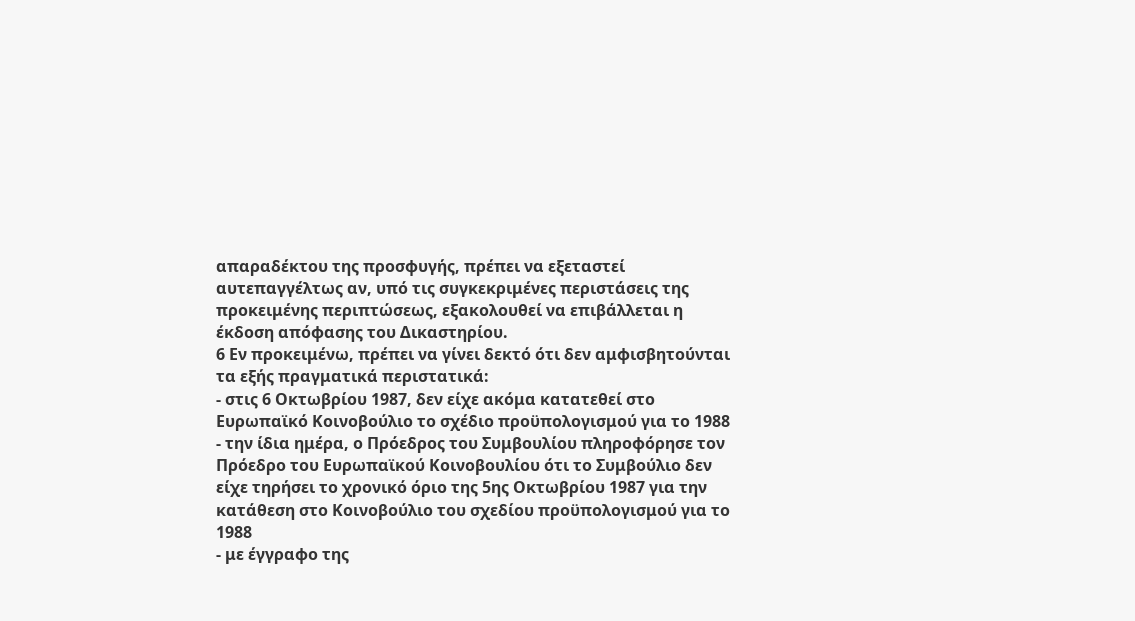απαραδέκτου της προσφυγής, πρέπει να εξεταστεί αυτεπαγγέλτως αν, υπό τις συγκεκριμένες περιστάσεις της προκειμένης περιπτώσεως, εξακολουθεί να επιβάλλεται η έκδοση απόφασης του Δικαστηρίου.
6 Εν προκειμένω, πρέπει να γίνει δεκτό ότι δεν αμφισβητούνται τα εξής πραγματικά περιστατικά:
- στις 6 Οκτωβρίου 1987, δεν είχε ακόμα κατατεθεί στο Ευρωπαϊκό Κοινοβούλιο το σχέδιο προϋπολογισμού για το 1988
- την ίδια ημέρα, ο Πρόεδρος του Συμβουλίου πληροφόρησε τον Πρόεδρο του Ευρωπαϊκού Κοινοβουλίου ότι το Συμβούλιο δεν είχε τηρήσει το χρονικό όριο της 5ης Οκτωβρίου 1987 για την κατάθεση στο Κοινοβούλιο του σχεδίου προϋπολογισμού για το 1988
- με έγγραφο της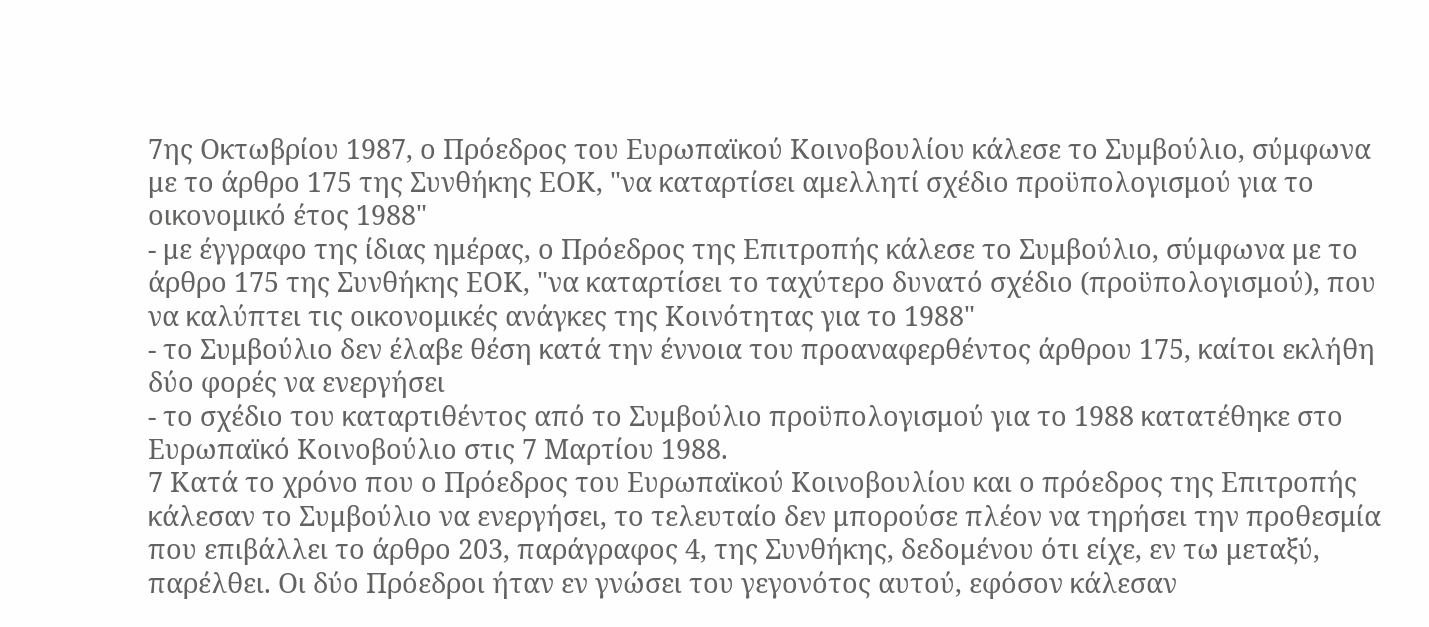7ης Οκτωβρίου 1987, ο Πρόεδρος του Ευρωπαϊκού Κοινοβουλίου κάλεσε το Συμβούλιο, σύμφωνα με το άρθρο 175 της Συνθήκης ΕΟΚ, "να καταρτίσει αμελλητί σχέδιο προϋπολογισμού για το οικονομικό έτος 1988"
- με έγγραφο της ίδιας ημέρας, ο Πρόεδρος της Επιτροπής κάλεσε το Συμβούλιο, σύμφωνα με το άρθρο 175 της Συνθήκης ΕΟΚ, "να καταρτίσει το ταχύτερο δυνατό σχέδιο (προϋπολογισμού), που να καλύπτει τις οικονομικές ανάγκες της Κοινότητας για το 1988"
- το Συμβούλιο δεν έλαβε θέση κατά την έννοια του προαναφερθέντος άρθρου 175, καίτοι εκλήθη δύο φορές να ενεργήσει
- το σχέδιο του καταρτιθέντος από το Συμβούλιο προϋπολογισμού για το 1988 κατατέθηκε στο Ευρωπαϊκό Κοινοβούλιο στις 7 Μαρτίου 1988.
7 Κατά το χρόνο που ο Πρόεδρος του Ευρωπαϊκού Κοινοβουλίου και ο πρόεδρος της Επιτροπής κάλεσαν το Συμβούλιο να ενεργήσει, το τελευταίο δεν μπορούσε πλέον να τηρήσει την προθεσμία που επιβάλλει το άρθρο 203, παράγραφος 4, της Συνθήκης, δεδομένου ότι είχε, εν τω μεταξύ, παρέλθει. Οι δύο Πρόεδροι ήταν εν γνώσει του γεγονότος αυτού, εφόσον κάλεσαν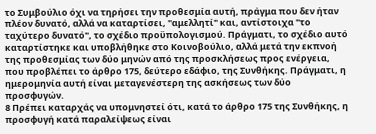το Συμβούλιο όχι να τηρήσει την προθεσμία αυτή, πράγμα που δεν ήταν πλέον δυνατό, αλλά να καταρτίσει, "αμελλητί" και, αντίστοιχα "το ταχύτερο δυνατό", το σχέδιο προϋπολογισμού. Πράγματι, το σχέδιο αυτό καταρτίστηκε και υποβλήθηκε στο Κοινοβούλιο, αλλά μετά την εκπνοή της προθεσμίας των δύο μηνών από της προσκλήσεως προς ενέργεια, που προβλέπει το άρθρο 175, δεύτερο εδάφιο, της Συνθήκης. Πράγματι, η ημερομηνία αυτή είναι μεταγενέστερη της ασκήσεως των δύο προσφυγών.
8 Πρέπει καταρχάς να υπομνηστεί ότι, κατά το άρθρο 175 της Συνθήκης, η προσφυγή κατά παραλείψεως είναι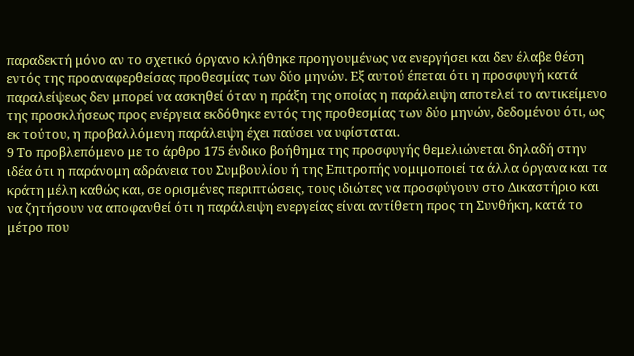παραδεκτή μόνο αν το σχετικό όργανο κλήθηκε προηγουμένως να ενεργήσει και δεν έλαβε θέση εντός της προαναφερθείσας προθεσμίας των δύο μηνών. Εξ αυτού έπεται ότι η προσφυγή κατά παραλείψεως δεν μπορεί να ασκηθεί όταν η πράξη της οποίας η παράλειψη αποτελεί το αντικείμενο της προσκλήσεως προς ενέργεια εκδόθηκε εντός της προθεσμίας των δύο μηνών, δεδομένου ότι, ως εκ τούτου, η προβαλλόμενη παράλειψη έχει παύσει να υφίσταται.
9 Το προβλεπόμενο με το άρθρο 175 ένδικο βοήθημα της προσφυγής θεμελιώνεται δηλαδή στην ιδέα ότι η παράνομη αδράνεια του Συμβουλίου ή της Επιτροπής νομιμοποιεί τα άλλα όργανα και τα κράτη μέλη καθώς και, σε ορισμένες περιπτώσεις, τους ιδιώτες να προσφύγουν στο Δικαστήριο και να ζητήσουν να αποφανθεί ότι η παράλειψη ενεργείας είναι αντίθετη προς τη Συνθήκη, κατά το μέτρο που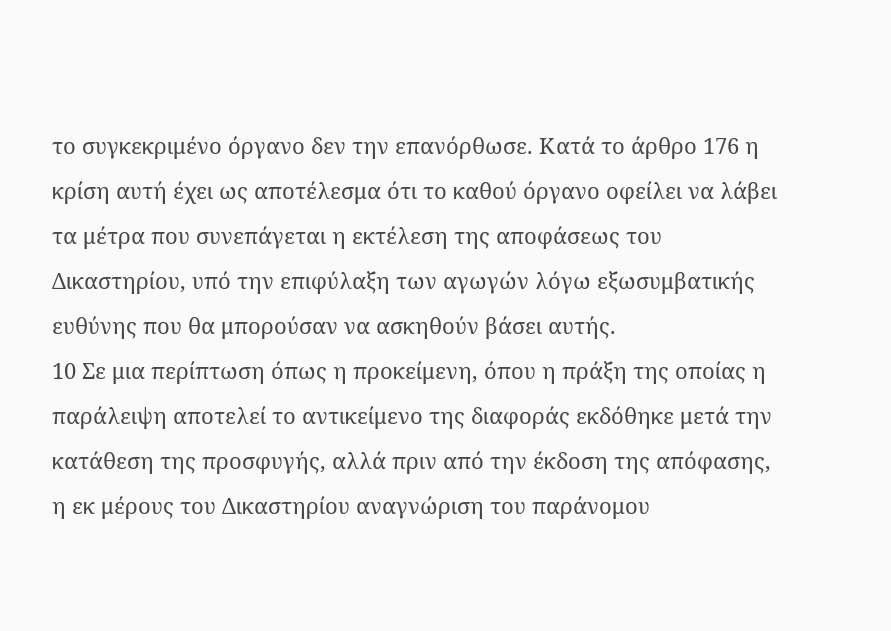το συγκεκριμένο όργανο δεν την επανόρθωσε. Κατά το άρθρο 176 η κρίση αυτή έχει ως αποτέλεσμα ότι το καθού όργανο οφείλει να λάβει τα μέτρα που συνεπάγεται η εκτέλεση της αποφάσεως του Δικαστηρίου, υπό την επιφύλαξη των αγωγών λόγω εξωσυμβατικής ευθύνης που θα μπορούσαν να ασκηθούν βάσει αυτής.
10 Σε μια περίπτωση όπως η προκείμενη, όπου η πράξη της οποίας η παράλειψη αποτελεί το αντικείμενο της διαφοράς εκδόθηκε μετά την κατάθεση της προσφυγής, αλλά πριν από την έκδοση της απόφασης, η εκ μέρους του Δικαστηρίου αναγνώριση του παράνομου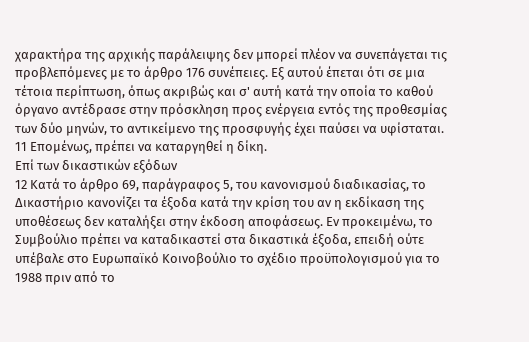χαρακτήρα της αρχικής παράλειψης δεν μπορεί πλέον να συνεπάγεται τις προβλεπόμενες με το άρθρο 176 συνέπειες. Εξ αυτού έπεται ότι σε μια τέτοια περίπτωση, όπως ακριβώς και σ' αυτή κατά την οποία το καθού όργανο αντέδρασε στην πρόσκληση προς ενέργεια εντός της προθεσμίας των δύο μηνών, το αντικείμενο της προσφυγής έχει παύσει να υφίσταται.
11 Επομένως, πρέπει να καταργηθεί η δίκη.
Επί των δικαστικών εξόδων
12 Κατά το άρθρο 69, παράγραφος 5, του κανονισμού διαδικασίας, το Δικαστήριο κανονίζει τα έξοδα κατά την κρίση του αν η εκδίκαση της υποθέσεως δεν καταλήξει στην έκδοση αποφάσεως. Εν προκειμένω, το Συμβούλιο πρέπει να καταδικαστεί στα δικαστικά έξοδα, επειδή ούτε υπέβαλε στο Ευρωπαϊκό Κοινοβούλιο το σχέδιο προϋπολογισμού για το 1988 πριν από το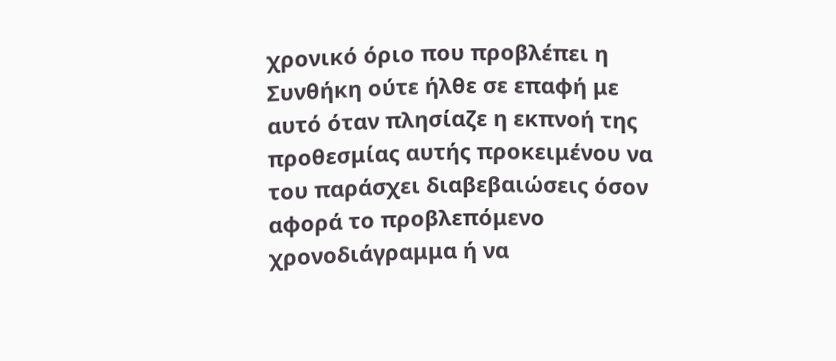χρονικό όριο που προβλέπει η Συνθήκη ούτε ήλθε σε επαφή με αυτό όταν πλησίαζε η εκπνοή της προθεσμίας αυτής προκειμένου να του παράσχει διαβεβαιώσεις όσον αφορά το προβλεπόμενο χρονοδιάγραμμα ή να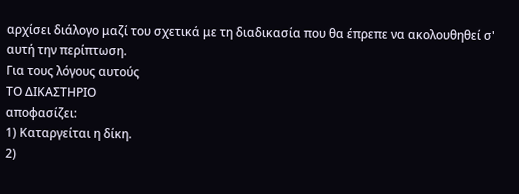αρχίσει διάλογο μαζί του σχετικά με τη διαδικασία που θα έπρεπε να ακολουθηθεί σ' αυτή την περίπτωση.
Για τους λόγους αυτούς
ΤΟ ΔΙΚΑΣΤΗΡΙΟ
αποφασίζει:
1) Καταργείται η δίκη.
2)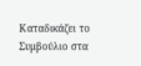Καταδικάζει το Συμβούλιο στα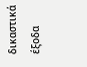δικαστικά έξοδα